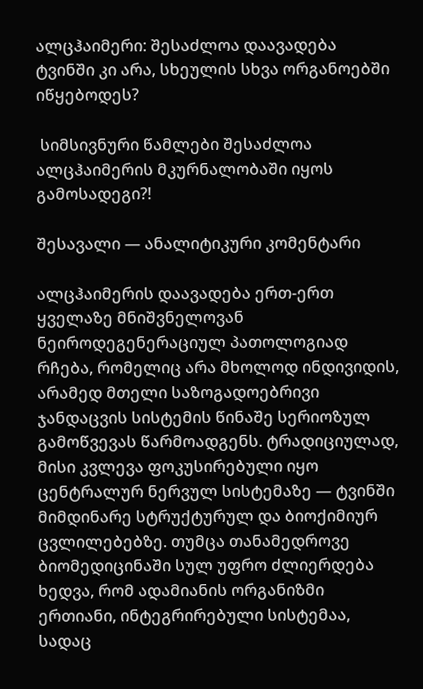ალცჰაიმერი: შესაძლოა დაავადება ტვინში კი არა, სხეულის სხვა ორგანოებში იწყებოდეს?

 სიმსივნური წამლები შესაძლოა ალცჰაიმერის მკურნალობაში იყოს გამოსადეგი?!

შესავალი — ანალიტიკური კომენტარი

ალცჰაიმერის დაავადება ერთ-ერთ ყველაზე მნიშვნელოვან ნეიროდეგენერაციულ პათოლოგიად რჩება, რომელიც არა მხოლოდ ინდივიდის, არამედ მთელი საზოგადოებრივი ჯანდაცვის სისტემის წინაშე სერიოზულ გამოწვევას წარმოადგენს. ტრადიციულად, მისი კვლევა ფოკუსირებული იყო ცენტრალურ ნერვულ სისტემაზე — ტვინში მიმდინარე სტრუქტურულ და ბიოქიმიურ ცვლილებებზე. თუმცა თანამედროვე ბიომედიცინაში სულ უფრო ძლიერდება ხედვა, რომ ადამიანის ორგანიზმი ერთიანი, ინტეგრირებული სისტემაა, სადაც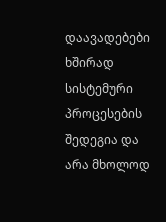დაავადებები ხშირად სისტემური პროცესების შედეგია და არა მხოლოდ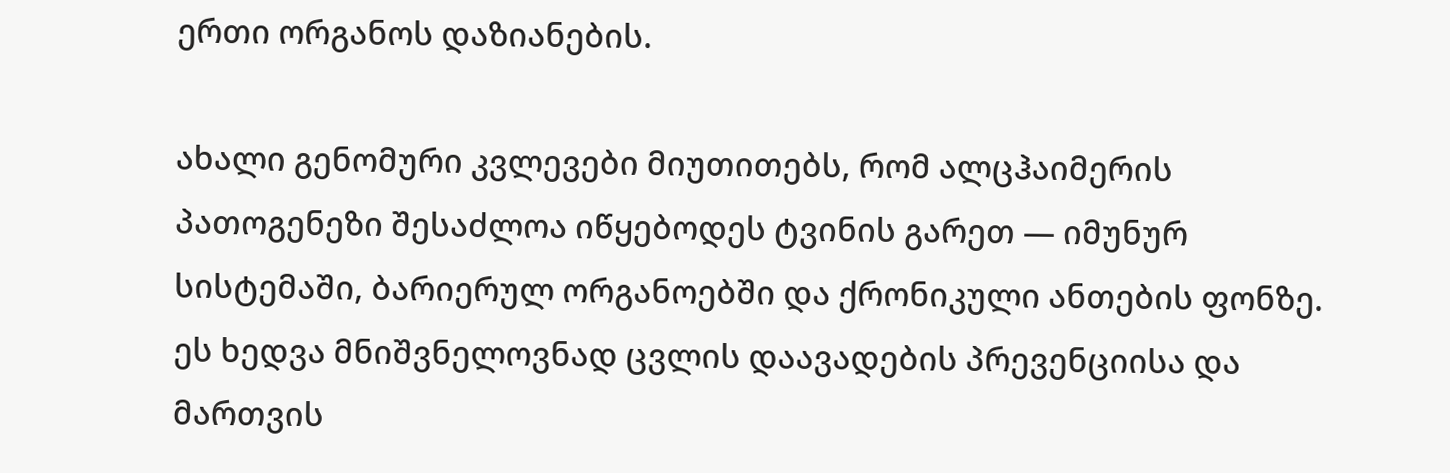ერთი ორგანოს დაზიანების.

ახალი გენომური კვლევები მიუთითებს, რომ ალცჰაიმერის პათოგენეზი შესაძლოა იწყებოდეს ტვინის გარეთ — იმუნურ სისტემაში, ბარიერულ ორგანოებში და ქრონიკული ანთების ფონზე. ეს ხედვა მნიშვნელოვნად ცვლის დაავადების პრევენციისა და მართვის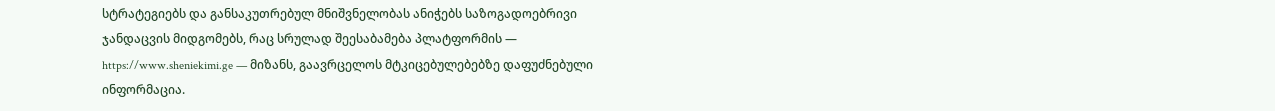სტრატეგიებს და განსაკუთრებულ მნიშვნელობას ანიჭებს საზოგადოებრივი ჯანდაცვის მიდგომებს, რაც სრულად შეესაბამება პლატფორმის — https://www.sheniekimi.ge — მიზანს, გაავრცელოს მტკიცებულებებზე დაფუძნებული ინფორმაცია.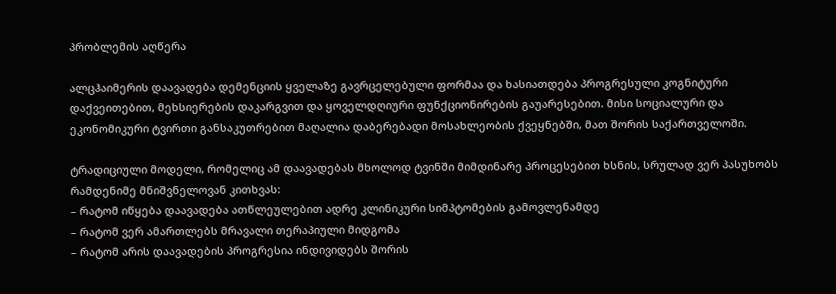პრობლემის აღწერა

ალცჰაიმერის დაავადება დემენციის ყველაზე გავრცელებული ფორმაა და ხასიათდება პროგრესული კოგნიტური დაქვეითებით, მეხსიერების დაკარგვით და ყოველდღიური ფუნქციონირების გაუარესებით. მისი სოციალური და ეკონომიკური ტვირთი განსაკუთრებით მაღალია დაბერებადი მოსახლეობის ქვეყნებში, მათ შორის საქართველოში.

ტრადიციული მოდელი, რომელიც ამ დაავადებას მხოლოდ ტვინში მიმდინარე პროცესებით ხსნის, სრულად ვერ პასუხობს რამდენიმე მნიშვნელოვან კითხვას:
– რატომ იწყება დაავადება ათწლეულებით ადრე კლინიკური სიმპტომების გამოვლენამდე
– რატომ ვერ ამართლებს მრავალი თერაპიული მიდგომა
– რატომ არის დაავადების პროგრესია ინდივიდებს შორის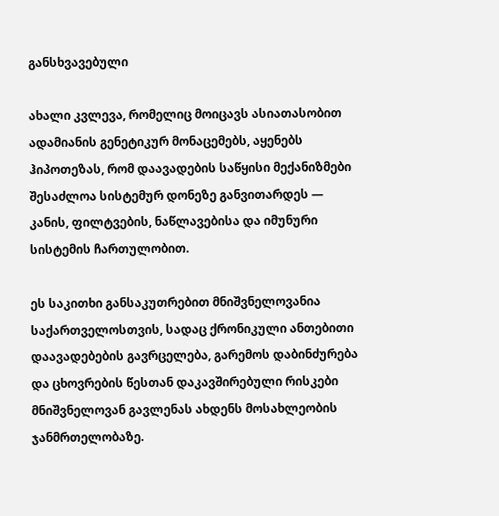განსხვავებული

ახალი კვლევა, რომელიც მოიცავს ასიათასობით ადამიანის გენეტიკურ მონაცემებს, აყენებს ჰიპოთეზას, რომ დაავადების საწყისი მექანიზმები შესაძლოა სისტემურ დონეზე განვითარდეს — კანის, ფილტვების, ნაწლავებისა და იმუნური სისტემის ჩართულობით.

ეს საკითხი განსაკუთრებით მნიშვნელოვანია საქართველოსთვის, სადაც ქრონიკული ანთებითი დაავადებების გავრცელება, გარემოს დაბინძურება და ცხოვრების წესთან დაკავშირებული რისკები მნიშვნელოვან გავლენას ახდენს მოსახლეობის ჯანმრთელობაზე.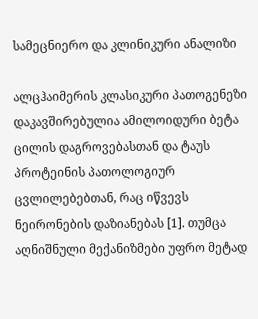სამეცნიერო და კლინიკური ანალიზი

ალცჰაიმერის კლასიკური პათოგენეზი დაკავშირებულია ამილოიდური ბეტა ცილის დაგროვებასთან და ტაუს პროტეინის პათოლოგიურ ცვლილებებთან, რაც იწვევს ნეირონების დაზიანებას [1]. თუმცა აღნიშნული მექანიზმები უფრო მეტად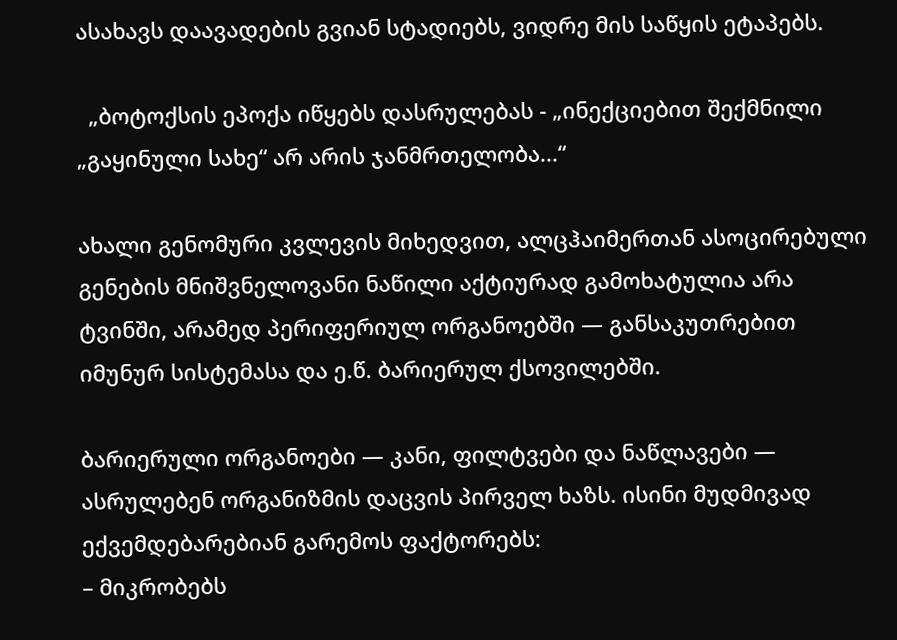ასახავს დაავადების გვიან სტადიებს, ვიდრე მის საწყის ეტაპებს.

  „ბოტოქსის ეპოქა იწყებს დასრულებას - „ინექციებით შექმნილი „გაყინული სახე“ არ არის ჯანმრთელობა...“

ახალი გენომური კვლევის მიხედვით, ალცჰაიმერთან ასოცირებული გენების მნიშვნელოვანი ნაწილი აქტიურად გამოხატულია არა ტვინში, არამედ პერიფერიულ ორგანოებში — განსაკუთრებით იმუნურ სისტემასა და ე.წ. ბარიერულ ქსოვილებში.

ბარიერული ორგანოები — კანი, ფილტვები და ნაწლავები — ასრულებენ ორგანიზმის დაცვის პირველ ხაზს. ისინი მუდმივად ექვემდებარებიან გარემოს ფაქტორებს:
– მიკრობებს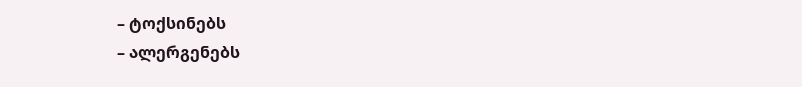– ტოქსინებს
– ალერგენებს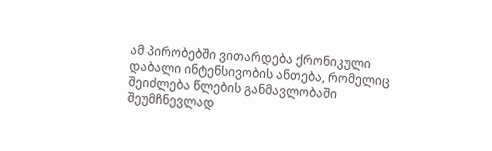ამ პირობებში ვითარდება ქრონიკული დაბალი ინტენსივობის ანთება, რომელიც შეიძლება წლების განმავლობაში შეუმჩნევლად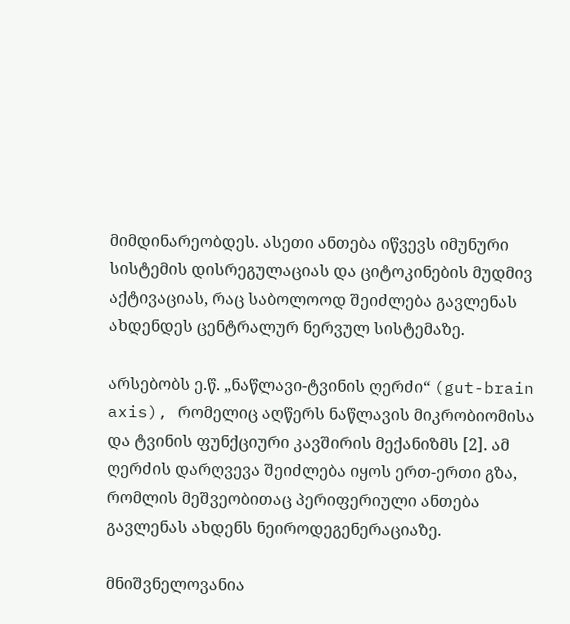მიმდინარეობდეს. ასეთი ანთება იწვევს იმუნური სისტემის დისრეგულაციას და ციტოკინების მუდმივ აქტივაციას, რაც საბოლოოდ შეიძლება გავლენას ახდენდეს ცენტრალურ ნერვულ სისტემაზე.

არსებობს ე.წ. „ნაწლავი-ტვინის ღერძი“ (gut-brain axis), რომელიც აღწერს ნაწლავის მიკრობიომისა და ტვინის ფუნქციური კავშირის მექანიზმს [2]. ამ ღერძის დარღვევა შეიძლება იყოს ერთ-ერთი გზა, რომლის მეშვეობითაც პერიფერიული ანთება გავლენას ახდენს ნეიროდეგენერაციაზე.

მნიშვნელოვანია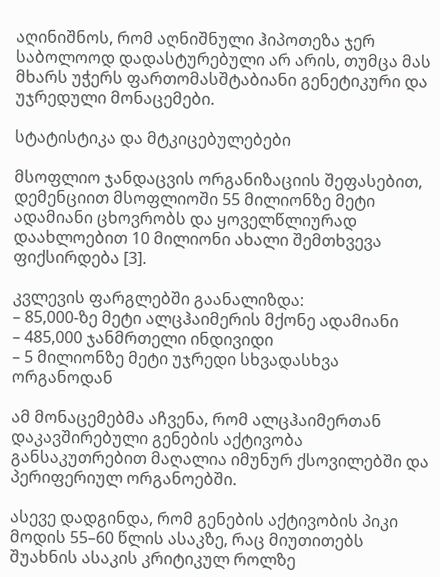აღინიშნოს, რომ აღნიშნული ჰიპოთეზა ჯერ საბოლოოდ დადასტურებული არ არის, თუმცა მას მხარს უჭერს ფართომასშტაბიანი გენეტიკური და უჯრედული მონაცემები.

სტატისტიკა და მტკიცებულებები

მსოფლიო ჯანდაცვის ორგანიზაციის შეფასებით, დემენციით მსოფლიოში 55 მილიონზე მეტი ადამიანი ცხოვრობს და ყოველწლიურად დაახლოებით 10 მილიონი ახალი შემთხვევა ფიქსირდება [3].

კვლევის ფარგლებში გაანალიზდა:
– 85,000-ზე მეტი ალცჰაიმერის მქონე ადამიანი
– 485,000 ჯანმრთელი ინდივიდი
– 5 მილიონზე მეტი უჯრედი სხვადასხვა ორგანოდან

ამ მონაცემებმა აჩვენა, რომ ალცჰაიმერთან დაკავშირებული გენების აქტივობა განსაკუთრებით მაღალია იმუნურ ქსოვილებში და პერიფერიულ ორგანოებში.

ასევე დადგინდა, რომ გენების აქტივობის პიკი მოდის 55–60 წლის ასაკზე, რაც მიუთითებს შუახნის ასაკის კრიტიკულ როლზე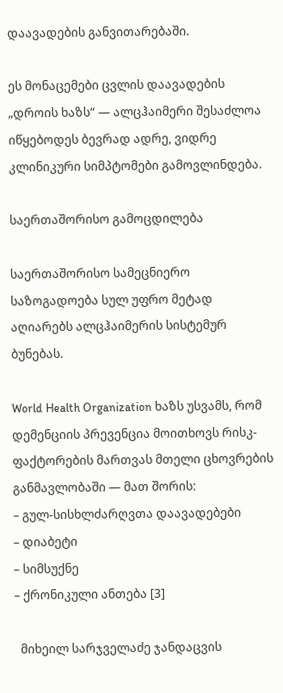დაავადების განვითარებაში.

ეს მონაცემები ცვლის დაავადების „დროის ხაზს“ — ალცჰაიმერი შესაძლოა იწყებოდეს ბევრად ადრე, ვიდრე კლინიკური სიმპტომები გამოვლინდება.

საერთაშორისო გამოცდილება

საერთაშორისო სამეცნიერო საზოგადოება სულ უფრო მეტად აღიარებს ალცჰაიმერის სისტემურ ბუნებას.

World Health Organization ხაზს უსვამს, რომ დემენციის პრევენცია მოითხოვს რისკ-ფაქტორების მართვას მთელი ცხოვრების განმავლობაში — მათ შორის:
– გულ-სისხლძარღვთა დაავადებები
– დიაბეტი
– სიმსუქნე
– ქრონიკული ანთება [3]

  მიხეილ სარჯველაძე ჯანდაცვის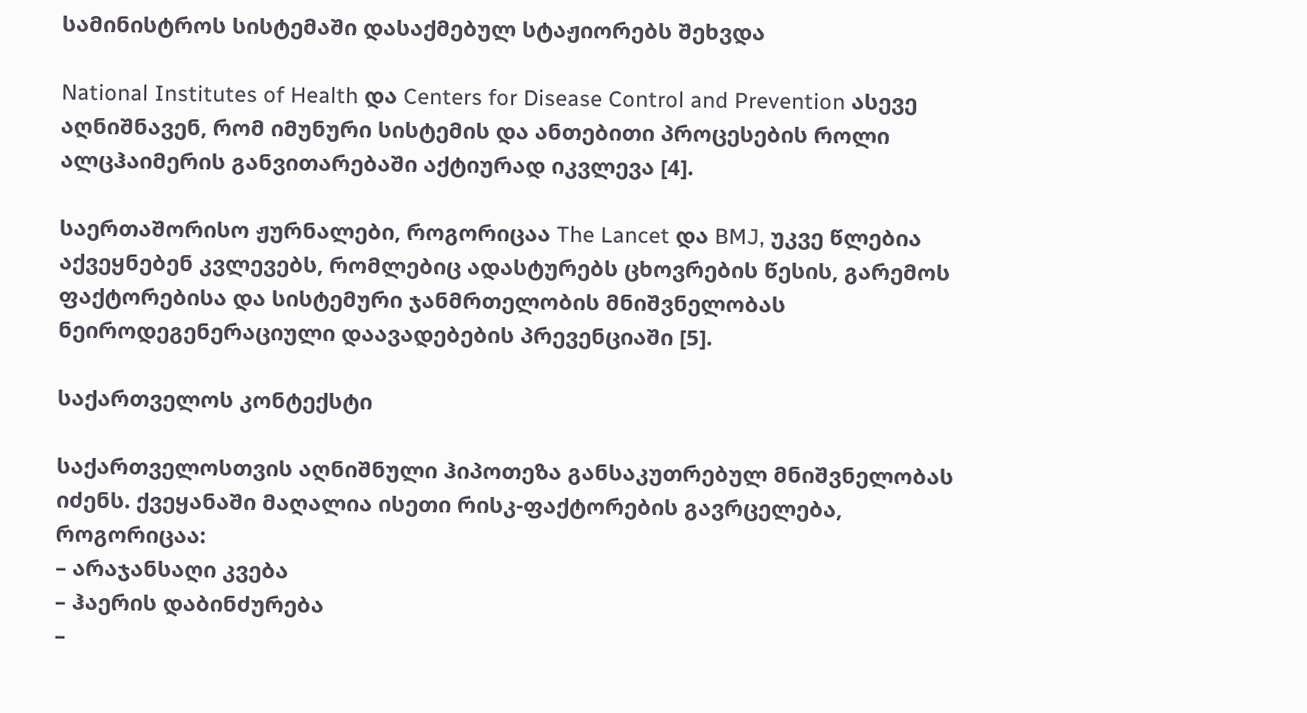სამინისტროს სისტემაში დასაქმებულ სტაჟიორებს შეხვდა

National Institutes of Health და Centers for Disease Control and Prevention ასევე აღნიშნავენ, რომ იმუნური სისტემის და ანთებითი პროცესების როლი ალცჰაიმერის განვითარებაში აქტიურად იკვლევა [4].

საერთაშორისო ჟურნალები, როგორიცაა The Lancet და BMJ, უკვე წლებია აქვეყნებენ კვლევებს, რომლებიც ადასტურებს ცხოვრების წესის, გარემოს ფაქტორებისა და სისტემური ჯანმრთელობის მნიშვნელობას ნეიროდეგენერაციული დაავადებების პრევენციაში [5].

საქართველოს კონტექსტი

საქართველოსთვის აღნიშნული ჰიპოთეზა განსაკუთრებულ მნიშვნელობას იძენს. ქვეყანაში მაღალია ისეთი რისკ-ფაქტორების გავრცელება, როგორიცაა:
– არაჯანსაღი კვება
– ჰაერის დაბინძურება
–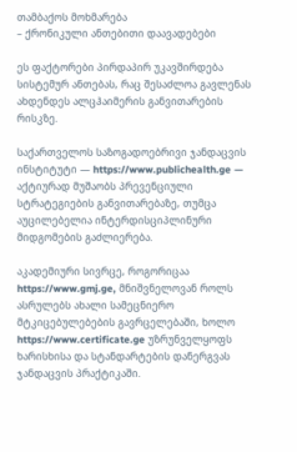თამბაქოს მოხმარება
– ქრონიკული ანთებითი დაავადებები

ეს ფაქტორები პირდაპირ უკავშირდება სისტემურ ანთებას, რაც შესაძლოა გავლენას ახდენდეს ალცჰაიმერის განვითარების რისკზე.

საქართველოს საზოგადოებრივი ჯანდაცვის ინსტიტუტი — https://www.publichealth.ge — აქტიურად მუშაობს პრევენციული სტრატეგიების განვითარებაზე, თუმცა აუცილებელია ინტერდისციპლინური მიდგომების გაძლიერება.

აკადემიური სივრცე, როგორიცაა https://www.gmj.ge, მნიშვნელოვან როლს ასრულებს ახალი სამეცნიერო მტკიცებულებების გავრცელებაში, ხოლო https://www.certificate.ge უზრუნველყოფს ხარისხისა და სტანდარტების დანერგვას ჯანდაცვის პრაქტიკაში.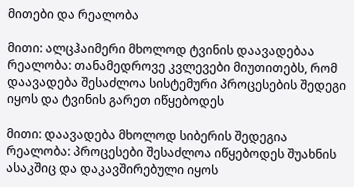მითები და რეალობა

მითი: ალცჰაიმერი მხოლოდ ტვინის დაავადებაა
რეალობა: თანამედროვე კვლევები მიუთითებს, რომ დაავადება შესაძლოა სისტემური პროცესების შედეგი იყოს და ტვინის გარეთ იწყებოდეს

მითი: დაავადება მხოლოდ სიბერის შედეგია
რეალობა: პროცესები შესაძლოა იწყებოდეს შუახნის ასაკშიც და დაკავშირებული იყოს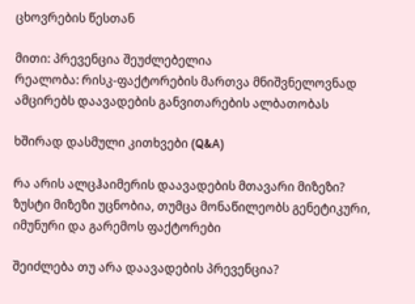ცხოვრების წესთან

მითი: პრევენცია შეუძლებელია
რეალობა: რისკ-ფაქტორების მართვა მნიშვნელოვნად ამცირებს დაავადების განვითარების ალბათობას

ხშირად დასმული კითხვები (Q&A)

რა არის ალცჰაიმერის დაავადების მთავარი მიზეზი?
ზუსტი მიზეზი უცნობია, თუმცა მონაწილეობს გენეტიკური, იმუნური და გარემოს ფაქტორები

შეიძლება თუ არა დაავადების პრევენცია?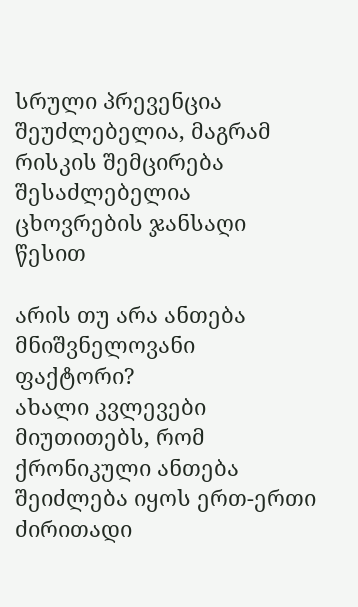სრული პრევენცია შეუძლებელია, მაგრამ რისკის შემცირება შესაძლებელია ცხოვრების ჯანსაღი წესით

არის თუ არა ანთება მნიშვნელოვანი ფაქტორი?
ახალი კვლევები მიუთითებს, რომ ქრონიკული ანთება შეიძლება იყოს ერთ-ერთი ძირითადი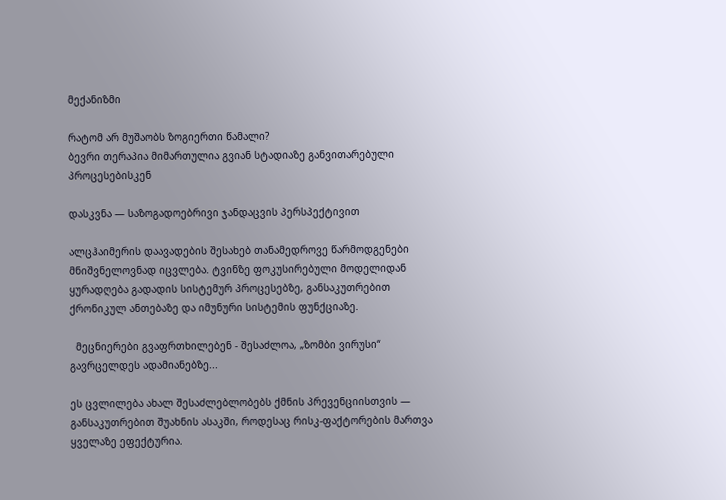მექანიზმი

რატომ არ მუშაობს ზოგიერთი წამალი?
ბევრი თერაპია მიმართულია გვიან სტადიაზე განვითარებული პროცესებისკენ

დასკვნა — საზოგადოებრივი ჯანდაცვის პერსპექტივით

ალცჰაიმერის დაავადების შესახებ თანამედროვე წარმოდგენები მნიშვნელოვნად იცვლება. ტვინზე ფოკუსირებული მოდელიდან ყურადღება გადადის სისტემურ პროცესებზე, განსაკუთრებით ქრონიკულ ანთებაზე და იმუნური სისტემის ფუნქციაზე.

  მეცნიერები გვაფრთხილებენ - შესაძლოა, „ზომბი ვირუსი“ გავრცელდეს ადამიანებზე...

ეს ცვლილება ახალ შესაძლებლობებს ქმნის პრევენციისთვის — განსაკუთრებით შუახნის ასაკში, როდესაც რისკ-ფაქტორების მართვა ყველაზე ეფექტურია.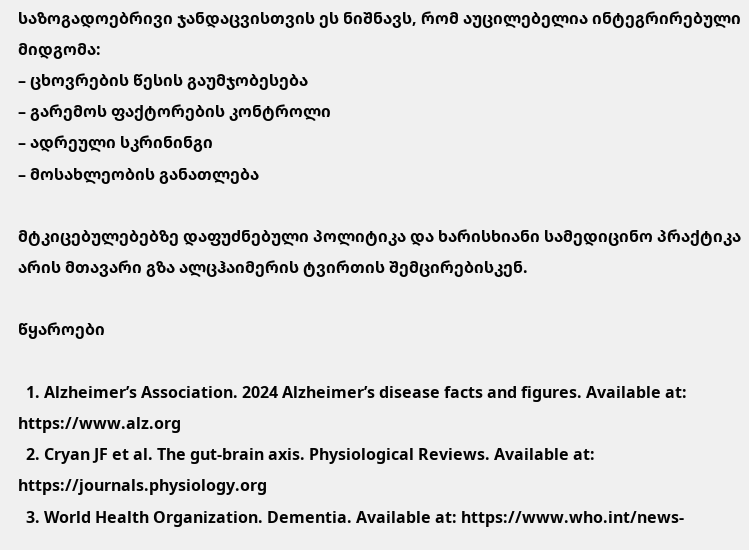საზოგადოებრივი ჯანდაცვისთვის ეს ნიშნავს, რომ აუცილებელია ინტეგრირებული მიდგომა:
– ცხოვრების წესის გაუმჯობესება
– გარემოს ფაქტორების კონტროლი
– ადრეული სკრინინგი
– მოსახლეობის განათლება

მტკიცებულებებზე დაფუძნებული პოლიტიკა და ხარისხიანი სამედიცინო პრაქტიკა არის მთავარი გზა ალცჰაიმერის ტვირთის შემცირებისკენ.

წყაროები

  1. Alzheimer’s Association. 2024 Alzheimer’s disease facts and figures. Available at: https://www.alz.org
  2. Cryan JF et al. The gut-brain axis. Physiological Reviews. Available at: https://journals.physiology.org
  3. World Health Organization. Dementia. Available at: https://www.who.int/news-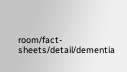room/fact-sheets/detail/dementia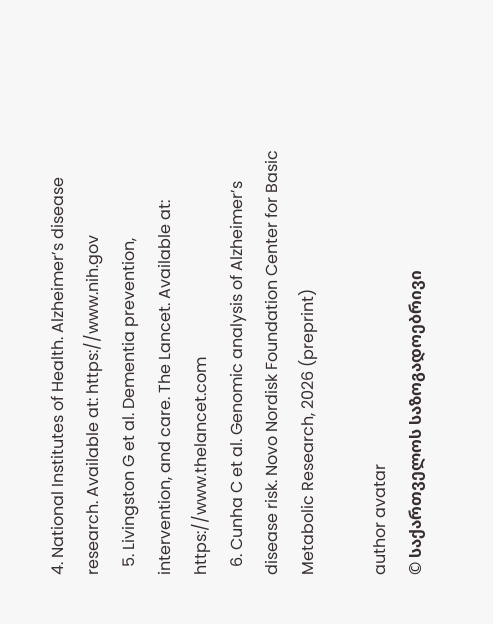4. National Institutes of Health. Alzheimer’s disease research. Available at: https://www.nih.gov
  5. Livingston G et al. Dementia prevention, intervention, and care. The Lancet. Available at: https://www.thelancet.com
  6. Cunha C et al. Genomic analysis of Alzheimer’s disease risk. Novo Nordisk Foundation Center for Basic Metabolic Research, 2026 (preprint)

author avatar
© საქართველოს საზოგადოებრივი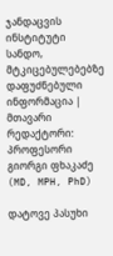ჯანდაცვის ინსტიტუტი
სანდო, მტკიცებულებებზე დაფუძნებული ინფორმაცია | მთავარი რედაქტორი: პროფესორი გიორგი ფხაკაძე (MD, MPH, PhD)

დატოვე პასუხი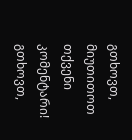გთხოვთ, მიუთითოთ თქვენი კომენტარი!
გთხოვთ,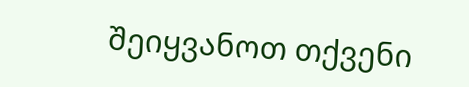შეიყვანოთ თქვენი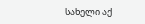სახელი აქ